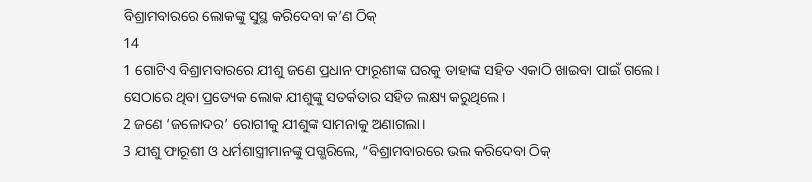ବିଶ୍ରାମବାରରେ ଲୋକଙ୍କୁ ସୁସ୍ଥ କରିଦେବା କ’ଣ ଠିକ୍
14
1 ଗୋଟିଏ ବିଶ୍ରାମବାରରେ ଯୀଶୁ ଜଣେ ପ୍ରଧାନ ଫାରୂଶୀଙ୍କ ଘରକୁ ତାହାଙ୍କ ସହିତ ଏକାଠି ଖାଇବା ପାଇଁ ଗଲେ। ସେଠାରେ ଥିବା ପ୍ରତ୍ୟେକ ଲୋକ ଯୀଶୁଙ୍କୁ ସତର୍କତାର ସହିତ ଲକ୍ଷ୍ୟ କରୁଥିଲେ।
2 ଜଣେ ‘ଜଳୋଦର’ ରୋଗୀକୁ ଯୀଶୁଙ୍କ ସାମନାକୁ ଅଣାଗଲା।
3 ଯୀଶୁ ଫାରୂଶୀ ଓ ଧର୍ମଶାସ୍ତ୍ରୀମାନଙ୍କୁ ପଗ୍ଭରିଲେ, “ବିଶ୍ରାମବାରରେ ଭଲ କରିଦେବା ଠିକ୍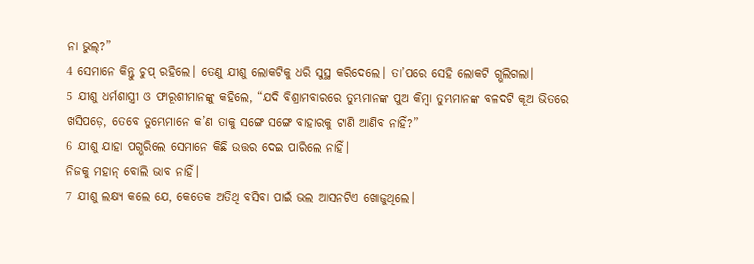ନା ଭୁଲ୍?”
4 ସେମାନେ କିନ୍ତୁ ଚୁପ୍ ରହିଲେ। ତେଣୁ ଯୀଶୁ ଲୋକଟିକୁ ଧରି ସୁସ୍ଥ କରିଦେଲେ। ତା’ପରେ ସେହି ଲୋକଟି ଗ୍ଭଲିଗଲା।
5 ଯୀଶୁ ଧର୍ମଶାସ୍ତ୍ରୀ ଓ ଫାରୂଶୀମାନଙ୍କୁ କହିଲେ, “ଯଦି ବିଶ୍ରାମବାରରେ ତୁମ୍ଭମାନଙ୍କ ପୁଅ କିମ୍ବା ତୁମ୍ଭମାନଙ୍କ ବଳଦଟି କୂଅ ଭିତରେ ଖସିପଡ଼େ, ତେବେ ତୁମ୍ଭେମାନେ କ’ଣ ତାକୁ ସଙ୍ଗେ ସଙ୍ଗେ ବାହାରକୁ ଟାଣି ଆଣିବ ନାହିଁ?”
6 ଯୀଶୁ ଯାହା ପଗ୍ଭରିଲେ ସେମାନେ କିଛି ଉତ୍ତର ଦେଇ ପାରିଲେ ନାହିଁ।
ନିଜକୁ ମହାନ୍ ବୋଲି ଭାବ ନାହିଁ।
7 ଯୀଶୁ ଲକ୍ଷ୍ୟ କଲେ ଯେ, କେତେକ ଅତିଥି ବସିବା ପାଇଁ ଭଲ ଆସନଟିଏ ଖୋଜୁଥିଲେ।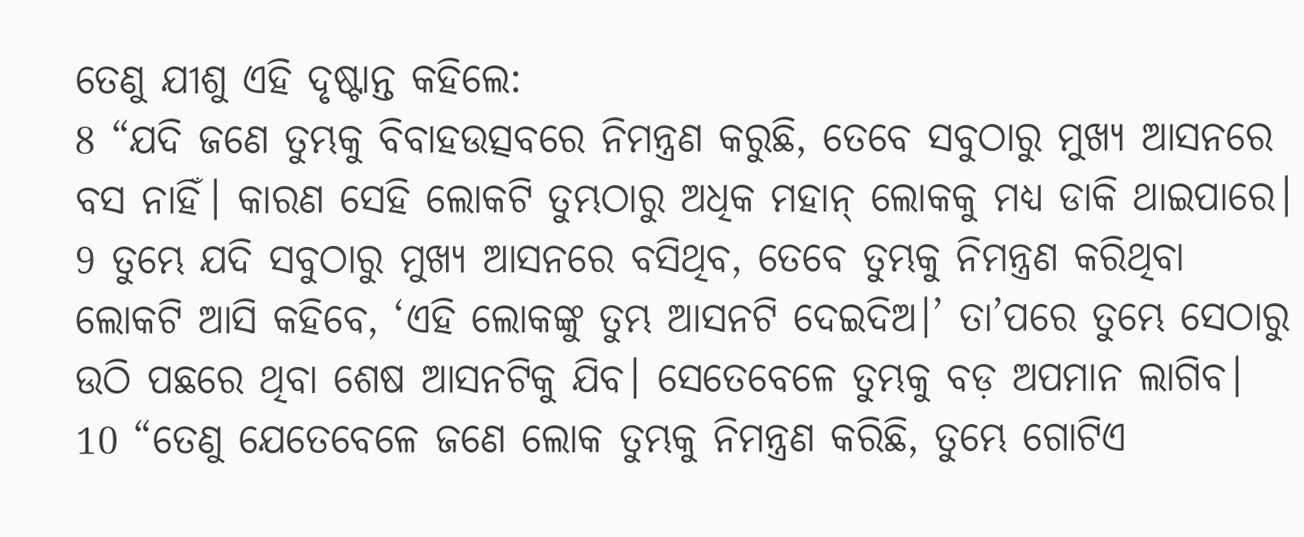ତେଣୁ ଯୀଶୁ ଏହି ଦୃଷ୍ଟାନ୍ତ କହିଲେ:
8 “ଯଦି ଜଣେ ତୁମ୍ଭକୁ ବିବାହଉତ୍ସବରେ ନିମନ୍ତ୍ରଣ କରୁଛି, ତେବେ ସବୁଠାରୁ ମୁଖ୍ୟ ଆସନରେ ବସ ନାହିଁ। କାରଣ ସେହି ଲୋକଟି ତୁମ୍ଭଠାରୁ ଅଧିକ ମହାନ୍ ଲୋକକୁ ମଧ୍ୟ ଡାକି ଥାଇପାରେ।
9 ତୁମ୍ଭେ ଯଦି ସବୁଠାରୁ ମୁଖ୍ୟ ଆସନରେ ବସିଥିବ, ତେବେ ତୁମ୍ଭକୁ ନିମନ୍ତ୍ରଣ କରିଥିବା ଲୋକଟି ଆସି କହିବେ, ‘ଏହି ଲୋକଙ୍କୁ ତୁମ୍ଭ ଆସନଟି ଦେଇଦିଅ।’ ତା’ପରେ ତୁମ୍ଭେ ସେଠାରୁ ଉଠି ପଛରେ ଥିବା ଶେଷ ଆସନଟିକୁ ଯିବ। ସେତେବେଳେ ତୁମ୍ଭକୁ ବଡ଼ ଅପମାନ ଲାଗିବ।
10 “ତେଣୁ ଯେତେବେଳେ ଜଣେ ଲୋକ ତୁମ୍ଭକୁ ନିମନ୍ତ୍ରଣ କରିଛି, ତୁମ୍ଭେ ଗୋଟିଏ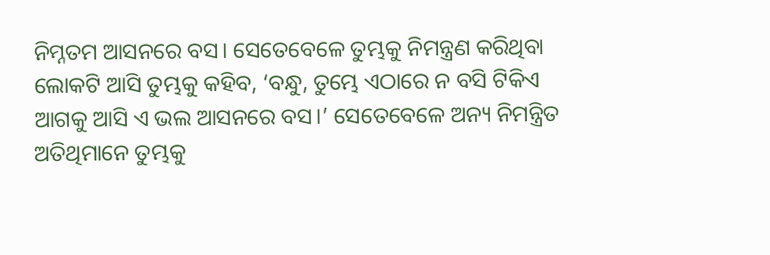ନିମ୍ନତମ ଆସନରେ ବସ। ସେତେବେଳେ ତୁମ୍ଭକୁ ନିମନ୍ତ୍ରଣ କରିଥିବା ଲୋକଟି ଆସି ତୁମ୍ଭକୁ କହିବ, ‘ବନ୍ଧୁ, ତୁମ୍ଭେ ଏଠାରେ ନ ବସି ଟିକିଏ ଆଗକୁ ଆସି ଏ ଭଲ ଆସନରେ ବସ।’ ସେତେବେଳେ ଅନ୍ୟ ନିମନ୍ତ୍ରିତ ଅତିଥିମାନେ ତୁମ୍ଭକୁ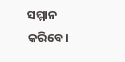ସମ୍ମାନ କରିବେ।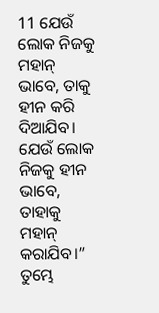11 ଯେଉଁ ଲୋକ ନିଜକୁ ମହାନ୍ ଭାବେ, ତାକୁ ହୀନ କରି ଦିଆଯିବ। ଯେଉଁ ଲୋକ ନିଜକୁ ହୀନ ଭାବେ, ତାହାକୁ ମହାନ୍ କରାଯିବ।”
ତୁମ୍ଭେ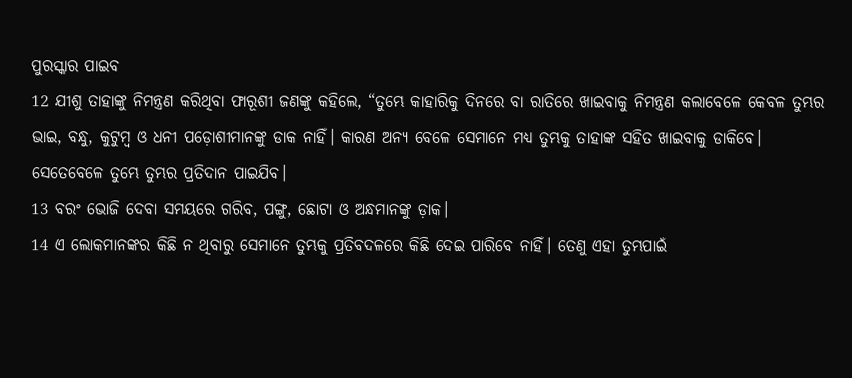ପୁରସ୍କାର ପାଇବ
12 ଯୀଶୁ ତାହାଙ୍କୁ ନିମନ୍ତ୍ରଣ କରିଥିବା ଫାରୂଶୀ ଜଣଙ୍କୁ କହିଲେ, “ତୁମ୍ଭେ କାହାରିକୁ ଦିନରେ ବା ରାତିରେ ଖାଇବାକୁ ନିମନ୍ତ୍ରଣ କଲାବେଳେ କେବଳ ତୁମ୍ଭର ଭାଇ, ବନ୍ଧୁ, କୁଟୁମ୍ବ ଓ ଧନୀ ପଡ଼ୋଶୀମାନଙ୍କୁ ଡାକ ନାହିଁ। କାରଣ ଅନ୍ୟ ବେଳେ ସେମାନେ ମଧ୍ୟ ତୁମ୍ଭକୁ ତାହାଙ୍କ ସହିତ ଖାଇବାକୁ ଡାକିବେ। ସେତେବେଳେ ତୁମ୍ଭେ ତୁମ୍ଭର ପ୍ରତିଦାନ ପାଇଯିବ।
13 ବରଂ ଭୋଜି ଦେବା ସମୟରେ ଗରିବ, ପଙ୍ଗୁ, ଛୋଟା ଓ ଅନ୍ଧମାନଙ୍କୁ ଡ଼ାକ।
14 ଏ ଲୋକମାନଙ୍କର କିଛି ନ ଥିବାରୁ ସେମାନେ ତୁମ୍ଭକୁ ପ୍ରତିବଦଳରେ କିଛି ଦେଇ ପାରିବେ ନାହିଁ। ତେଣୁ ଏହା ତୁମ୍ଭପାଇଁ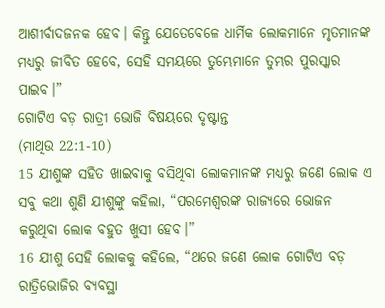ଆଶୀର୍ବାଦଜନକ ହେବ। କିନ୍ତୁ ଯେତେବେଳେ ଧାର୍ମିକ ଲୋକମାନେ ମୃତମାନଙ୍କ ମଧ୍ୟରୁ ଜୀବିତ ହେବେ, ସେହି ସମୟରେ ତୁମ୍ଭେମାନେ ତୁମ୍ଭର ପୁରସ୍କାର ପାଇବ।”
ଗୋଟିଏ ବଡ଼ ରାତ୍ରୀ ଭୋଜି ବିଷୟରେ ଦୃଷ୍ଟାନ୍ତ
(ମାଥିଉ 22:1-10)
15 ଯୀଶୁଙ୍କ ସହିତ ଖାଇବାକୁ ବସିଥିବା ଲୋକମାନଙ୍କ ମଧ୍ୟରୁ ଜଣେ ଲୋକ ଏ ସବୁ କଥା ଶୁଣି ଯୀଶୁଙ୍କୁ କହିଲା, “ପରମେଶ୍ୱରଙ୍କ ରାଜ୍ୟରେ ଭୋଜନ କରୁଥିବା ଲୋକ ବହୁତ ଖୁସୀ ହେବ।”
16 ଯୀଶୁ ସେହି ଲୋକକୁ କହିଲେ, “ଥରେ ଜଣେ ଲୋକ ଗୋଟିଏ ବଡ଼ ରାତ୍ରିଭୋଜିର ବ୍ୟବସ୍ଥା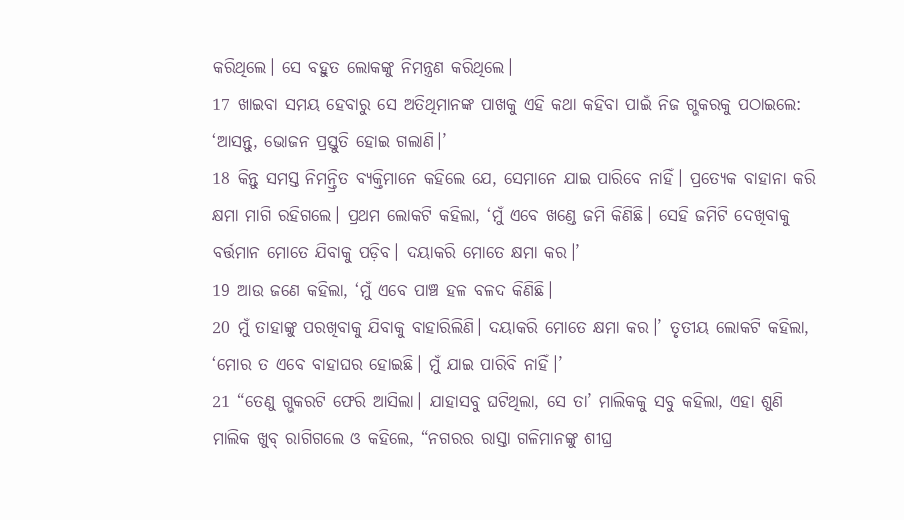କରିଥିଲେ। ସେ ବହୁତ ଲୋକଙ୍କୁ ନିମନ୍ତ୍ରଣ କରିଥିଲେ।
17 ଖାଇବା ସମୟ ହେବାରୁ ସେ ଅତିଥିମାନଙ୍କ ପାଖକୁ ଏହି କଥା କହିବା ପାଇଁ ନିଜ ଗ୍ଭକରକୁ ପଠାଇଲେ: ‘ଆସନ୍ତୁ, ଭୋଜନ ପ୍ରସ୍ତୁତି ହୋଇ ଗଲାଣି।’
18 କିନ୍ତୁ ସମସ୍ତ ନିମନ୍ତ୍ରିତ ବ୍ୟକ୍ତିମାନେ କହିଲେ ଯେ, ସେମାନେ ଯାଇ ପାରିବେ ନାହିଁ। ପ୍ରତ୍ୟେକ ବାହାନା କରି କ୍ଷମା ମାଗି ରହିଗଲେ। ପ୍ରଥମ ଲୋକଟି କହିଲା, ‘ମୁଁ ଏବେ ଖଣ୍ଡେ ଜମି କିଣିଛି। ସେହି ଜମିଟି ଦେଖିବାକୁ ବର୍ତ୍ତମାନ ମୋତେ ଯିବାକୁ ପଡ଼ିବ। ଦୟାକରି ମୋତେ କ୍ଷମା କର।’
19 ଆଉ ଜଣେ କହିଲା, ‘ମୁଁ ଏବେ ପାଞ୍ଚ ହଳ ବଳଦ କିଣିଛି।
20 ମୁଁ ତାହାଙ୍କୁ ପରଖିବାକୁ ଯିବାକୁ ବାହାରିଲିଣି। ଦୟାକରି ମୋତେ କ୍ଷମା କର।’ ତୃତୀୟ ଲୋକଟି କହିଲା, ‘ମୋର ତ ଏବେ ବାହାଘର ହୋଇଛି। ମୁଁ ଯାଇ ପାରିବି ନାହିଁ।’
21 “ତେଣୁ ଗ୍ଭକରଟି ଫେରି ଆସିଲା। ଯାହାସବୁ ଘଟିଥିଲା, ସେ ତା’ ମାଲିକକୁ ସବୁ କହିଲା, ଏହା ଶୁଣି ମାଲିକ ଖୁବ୍ ରାଗିଗଲେ ଓ କହିଲେ, “ନଗରର ରାସ୍ତା ଗଳିମାନଙ୍କୁ ଶୀଘ୍ର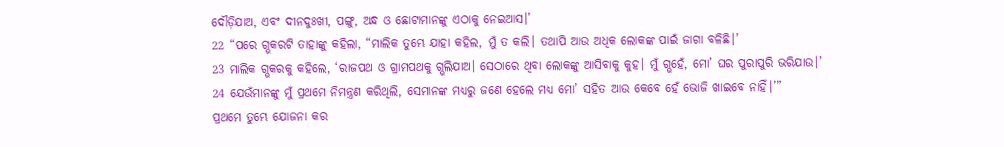ଦୌଡ଼ିଯାଅ, ଏବଂ ଦୀନଦୁଃଖୀ, ପଙ୍ଗୁ, ଅନ୍ଧ ଓ ଛୋଟାମାନଙ୍କୁ ଏଠାକୁ ନେଇଆସ।’
22 “ପରେ ଗ୍ଭକରଟି ତାହାଙ୍କୁ କହିଲା, “ମାଲିକ ତୁମ୍ଭେ ଯାହା କହିଲ, ମୁଁ ତ କଲି। ତଥାପି ଆଉ ଅଧିକ ଲୋକଙ୍କ ପାଇଁ ଜାଗା ବଳିଛି।’
23 ମାଲିକ ଗ୍ଭକରକୁ କହିଲେ, ‘ରାଜପଥ ଓ ଗ୍ରାମପଥକୁ ଗ୍ଭଲିଯାଅ। ସେଠାରେ ଥିବା ଲୋକଙ୍କୁ ଆସିବାକୁ କୁହ। ମୁଁ ଗ୍ଭହେଁ, ମୋ’ ଘର ପୁରାପୁରି ଭରିଯାଉ।’
24 ଯେଉଁମାନଙ୍କୁ ମୁଁ ପ୍ରଥମେ ନିମନ୍ତ୍ରଣ କରିଥିଲି, ସେମାନଙ୍କ ମଧ୍ୟରୁ ଜଣେ ହେଲେ ମଧ୍ୟ ମୋ’ ସହିତ ଆଉ କେବେ ହେଁ ଭୋଜି ଖାଇବେ ନାହିଁ।’”
ପ୍ରଥମେ ତୁମ୍ଭେ ଯୋଜନା କର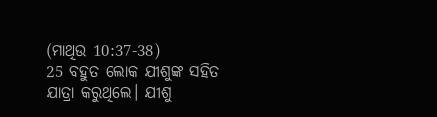(ମାଥିଉ 10:37-38)
25 ବହୁତ ଲୋକ ଯୀଶୁଙ୍କ ସହିତ ଯାତ୍ରା କରୁଥିଲେ। ଯୀଶୁ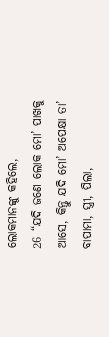ଲୋକମାନଙ୍କୁ କହିଲେ,
26 “ଯଦି ଜଣେ ଲୋକ ମୋ’ ପାଖକୁ ଆସେ, କିନ୍ତୁ ଯଦି ମୋ’ ଅପେକ୍ଷା ତା’ ବାପାମା, ସ୍ତ୍ରୀ, ପିଲା,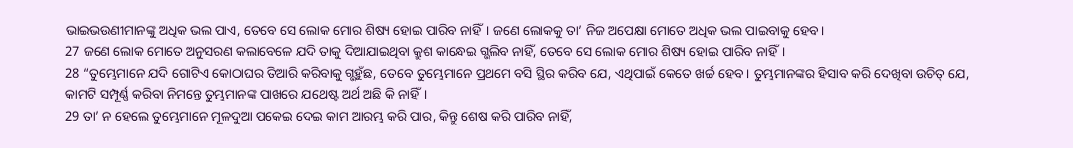ଭାଇଭଉଣୀମାନଙ୍କୁ ଅଧିକ ଭଲ ପାଏ, ତେବେ ସେ ଲୋକ ମୋର ଶିଷ୍ୟ ହୋଇ ପାରିବ ନାହିଁ। ଜଣେ ଲୋକକୁ ତା’ ନିଜ ଅପେକ୍ଷା ମୋତେ ଅଧିକ ଭଲ ପାଇବାକୁ ହେବ।
27 ଜଣେ ଲୋକ ମୋତେ ଅନୁସରଣ କଲାବେଳେ ଯଦି ତାକୁ ଦିଆଯାଇଥିବା କ୍ରୁଶ କାନ୍ଧେଇ ଗ୍ଭଲିବ ନାହିଁ, ତେବେ ସେ ଲୋକ ମୋର ଶିଷ୍ୟ ହୋଇ ପାରିବ ନାହିଁ।
28 “ତୁମ୍ଭେମାନେ ଯଦି ଗୋଟିଏ କୋଠାଘର ତିଆରି କରିବାକୁ ଗ୍ଭହୁଁଛ, ତେବେ ତୁମ୍ଭେମାନେ ପ୍ରଥମେ ବସି ସ୍ଥିର କରିବ ଯେ, ଏଥିପାଇଁ କେତେ ଖର୍ଚ୍ଚ ହେବ। ତୁମ୍ଭମାନଙ୍କର ହିସାବ କରି ଦେଖିବା ଉଚିତ୍ ଯେ, କାମଟି ସମ୍ପୂର୍ଣ୍ଣ କରିବା ନିମନ୍ତେ ତୁମ୍ଭମାନଙ୍କ ପାଖରେ ଯଥେଷ୍ଟ ଅର୍ଥ ଅଛି କି ନାହିଁ।
29 ତା’ ନ ହେଲେ ତୁମ୍ଭେମାନେ ମୂଳଦୁଆ ପକେଇ ଦେଇ କାମ ଆରମ୍ଭ କରି ପାର, କିନ୍ତୁ ଶେଷ କରି ପାରିବ ନାହିଁ,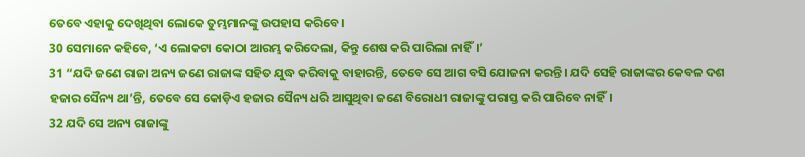ତେବେ ଏହାକୁ ଦେଖିଥିବା ଲୋକେ ତୁମ୍ଭମାନଙ୍କୁ ଉପହାସ କରିବେ।
30 ସେମାନେ କହିବେ, ‘ଏ ଲୋକଟା କୋଠା ଆରମ୍ଭ କରିଦେଲା, କିନ୍ତୁ ଶେଷ କରି ପାରିଲା ନାହିଁ।’
31 “ଯଦି ଜଣେ ରାଜା ଅନ୍ୟ ଜଣେ ରାଜାଙ୍କ ସହିତ ଯୁଦ୍ଧ କରିବାକୁ ବାହାରନ୍ତି, ତେବେ ସେ ଆଗ ବସି ଯୋଜନା କରନ୍ତି। ଯଦି ସେହି ରାଜାଙ୍କର କେବଳ ଦଶ ହଜାର ସୈନ୍ୟ ଥା’ନ୍ତି, ତେବେ ସେ କୋଡ଼ିଏ ହଜାର ସୈନ୍ୟ ଧରି ଆସୁଥିବା ଜଣେ ବିରୋଧୀ ରାଜାଙ୍କୁ ପରାସ୍ତ କରି ପାରିବେ ନାହିଁ।
32 ଯଦି ସେ ଅନ୍ୟ ରାଜାଙ୍କୁ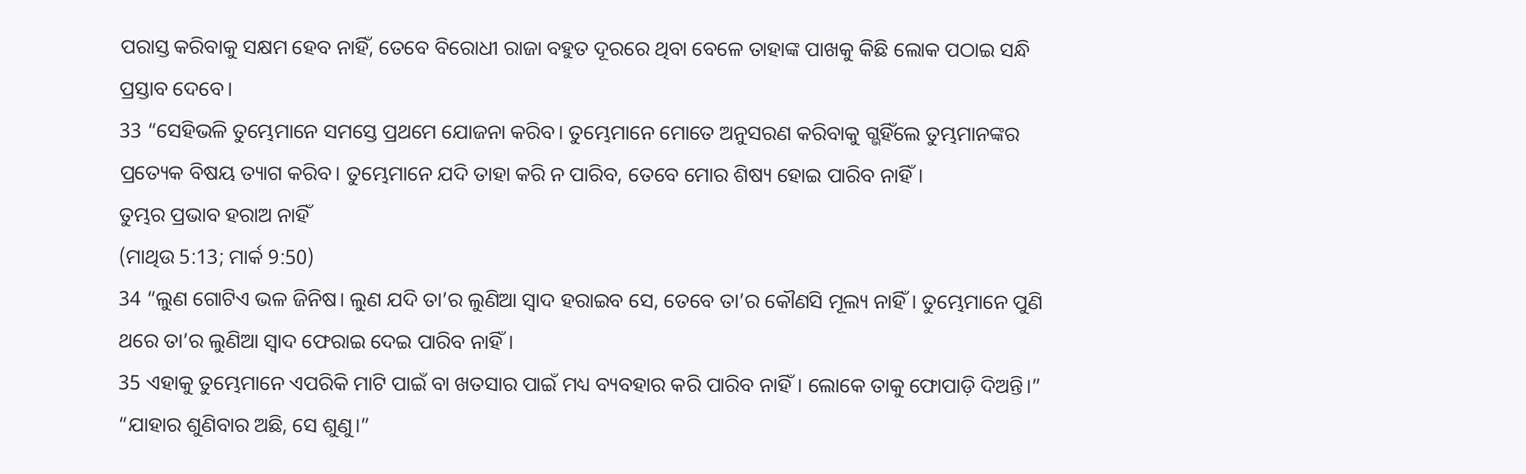ପରାସ୍ତ କରିବାକୁ ସକ୍ଷମ ହେବ ନାହିଁ, ତେବେ ବିରୋଧୀ ରାଜା ବହୁତ ଦୂରରେ ଥିବା ବେଳେ ତାହାଙ୍କ ପାଖକୁ କିଛି ଲୋକ ପଠାଇ ସନ୍ଧି ପ୍ରସ୍ତାବ ଦେବେ।
33 “ସେହିଭଳି ତୁମ୍ଭେମାନେ ସମସ୍ତେ ପ୍ରଥମେ ଯୋଜନା କରିବ। ତୁମ୍ଭେମାନେ ମୋତେ ଅନୁସରଣ କରିବାକୁ ଗ୍ଭହିଁଲେ ତୁମ୍ଭମାନଙ୍କର ପ୍ରତ୍ୟେକ ବିଷୟ ତ୍ୟାଗ କରିବ। ତୁମ୍ଭେମାନେ ଯଦି ତାହା କରି ନ ପାରିବ, ତେବେ ମୋର ଶିଷ୍ୟ ହୋଇ ପାରିବ ନାହିଁ।
ତୁମ୍ଭର ପ୍ରଭାବ ହରାଅ ନାହିଁ
(ମାଥିଉ 5:13; ମାର୍କ 9:50)
34 “ଲୁଣ ଗୋଟିଏ ଭଳ ଜିନିଷ। ଲୁଣ ଯଦି ତା’ର ଲୁଣିଆ ସ୍ୱାଦ ହରାଇବ ସେ, ତେବେ ତା’ର କୌଣସି ମୂଲ୍ୟ ନାହିଁ। ତୁମ୍ଭେମାନେ ପୁଣି ଥରେ ତା’ର ଲୁଣିଆ ସ୍ୱାଦ ଫେରାଇ ଦେଇ ପାରିବ ନାହିଁ।
35 ଏହାକୁ ତୁମ୍ଭେମାନେ ଏପରିକି ମାଟି ପାଇଁ ବା ଖତସାର ପାଇଁ ମଧ୍ୟ ବ୍ୟବହାର କରି ପାରିବ ନାହିଁ। ଲୋକେ ତାକୁ ଫୋପାଡ଼ି ଦିଅନ୍ତି।”
“ଯାହାର ଶୁଣିବାର ଅଛି, ସେ ଶୁଣୁ।”